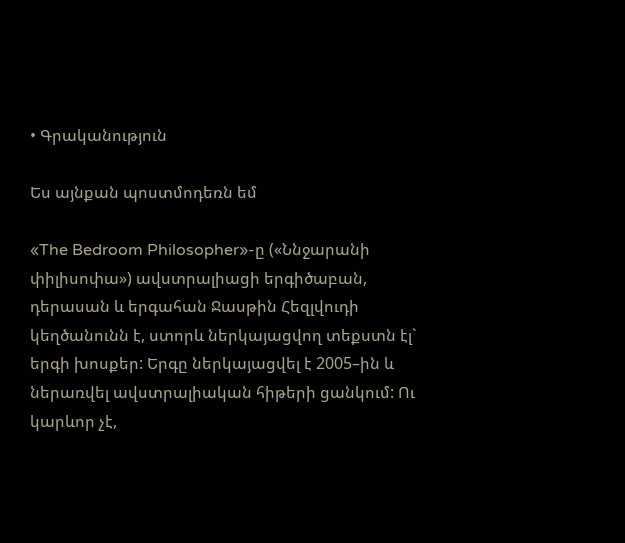• Գրականություն

Ես այնքան պոստմոդեռն եմ

«The Bedroom Philosopher»-ը («Ննջարանի փիլիսոփա») ավստրալիացի երգիծաբան, դերասան և երգահան Ջասթին Հեզլվուդի կեղծանունն է, ստորև ներկայացվող տեքստն էլ` երգի խոսքեր: Երգը ներկայացվել է 2005–ին և ներառվել ավստրալիական հիթերի ցանկում: Ու կարևոր չէ,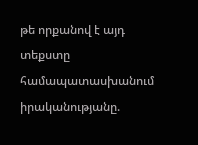թե որքանով է այդ տեքստը համապատասխանում իրականությանը.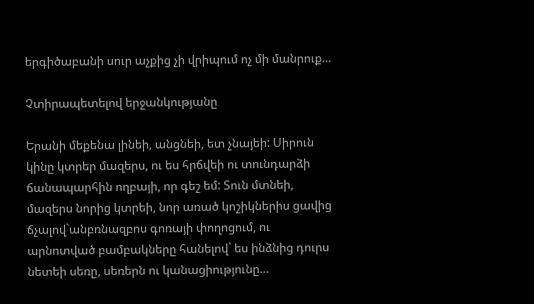երգիծաբանի սուր աչքից չի վրիպում ոչ մի մանրուք…

Չտիրապետելով երջանկությանը

Երանի մեքենա լինեի, անցնեի, ետ չնայեի: Սիրուն կինը կտրեր մազերս, ու ես հրճվեի ու տունդարձի ճանապարհին ողբայի, որ գեշ եմ: Տուն մտնեի, մազերս նորից կտրեի, նոր առած կոշիկներիս ցավից ճչալով`անբռնազբոս գոռայի փողոցում, ու արնոտված բամբակները հանելով` ես ինձնից դուրս նետեի սեռը, սեռերն ու կանացիությունը…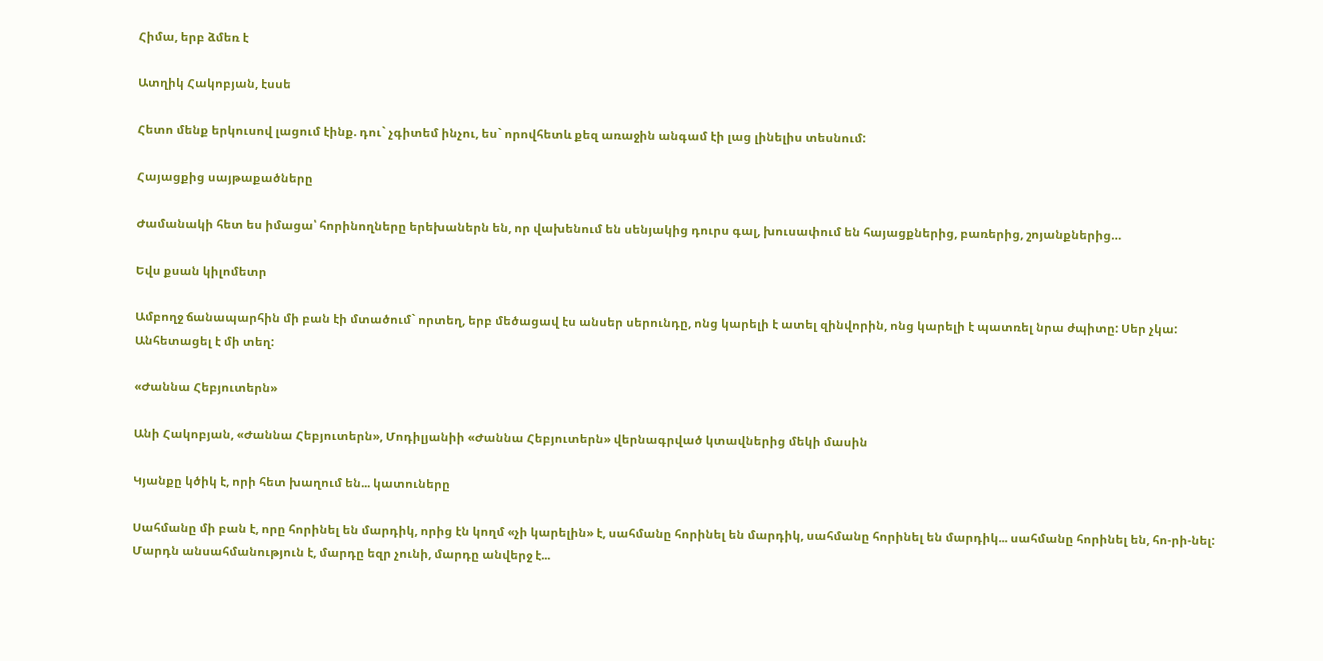Հիմա, երբ ձմեռ է

Ատղիկ Հակոբյան, էսսե

Հետո մենք երկուսով լացում էինք. դու` չգիտեմ ինչու, ես` որովհետև քեզ առաջին անգամ էի լաց լինելիս տեսնում:

Հայացքից սայթաքածները

Ժամանակի հետ ես իմացա՝ հորինողները երեխաներն են, որ վախենում են սենյակից դուրս գալ, խուսափում են հայացքներից, բառերից, շոյանքներից…

Եվս քսան կիլոմետր

Ամբողջ ճանապարհին մի բան էի մտածում` որտեղ, երբ մեծացավ էս անսեր սերունդը, ոնց կարելի է ատել զինվորին, ոնց կարելի է պատռել նրա ժպիտը: Սեր չկա: Անհետացել է մի տեղ:

«Ժաննա Հեբյուտերն»

Անի Հակոբյան, «Ժաննա Հեբյուտերն», Մոդիլյանիի «Ժաննա Հեբյուտերն» վերնագրված կտավներից մեկի մասին

Կյանքը կծիկ է, որի հետ խաղում են... կատուները

Սահմանը մի բան է, որը հորինել են մարդիկ, որից էն կողմ «չի կարելին» է, սահմանը հորինել են մարդիկ, սահմանը հորինել են մարդիկ... սահմանը հորինել են, հո-րի-նել: Մարդն անսահմանություն է, մարդը եզր չունի, մարդը անվերջ է...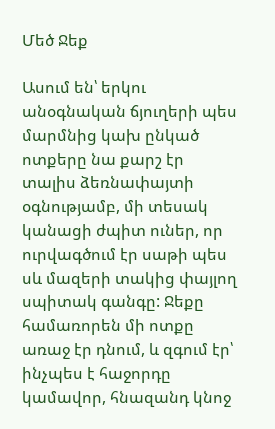Մեծ Ջեք

Ասում են՝ երկու անօգնական ճյուղերի պես մարմնից կախ ընկած ոտքերը նա քարշ էր տալիս ձեռնափայտի օգնությամբ, մի տեսակ կանացի ժպիտ ուներ, որ ուրվագծում էր սաթի պես սև մազերի տակից փայլող սպիտակ գանգը: Ջեքը համառորեն մի ոտքը առաջ էր դնում, և զգում էր՝ ինչպես է հաջորդը կամավոր, հնազանդ կնոջ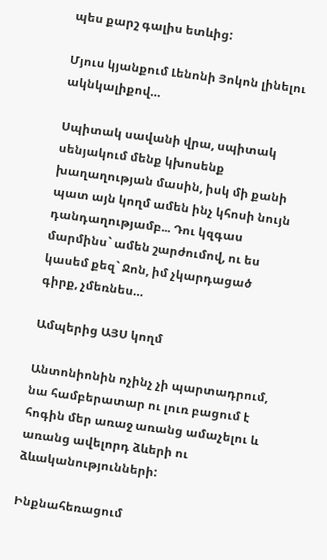պես քարշ գալիս ետևից:

Մյուս կյանքում Լենոնի Յոկոն լինելու ակնկալիքով…

Սպիտակ սավանի վրա, սպիտակ սենյակում մենք կխոսենք խաղաղության մասին, իսկ մի քանի պատ այն կողմ ամեն ինչ կհոսի նույն դանդաղությամբ... Դու կզգաս մարմինս` ամեն շարժումով, ու ես կասեմ քեզ` Ջոն, իմ չկարդացած գիրք, չմեռնես…

Ամպերից ԱՅՍ կողմ

Անտոնիոնին ոչինչ չի պարտադրում, նա համբերատար ու լուռ բացում է հոգին մեր առաջ առանց ամաչելու և առանց ավելորդ ձևերի ու ձևականությունների:

Ինքնահեռացում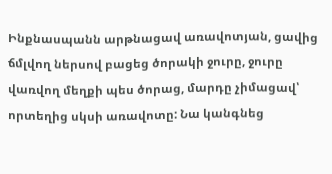Ինքնասպանն արթնացավ առավոտյան, ցավից ճմլվող ներսով բացեց ծորակի ջուրը, ջուրը վառվող մեղքի պես ծորաց, մարդը չիմացավ՝ որտեղից սկսի առավոտը: Նա կանգնեց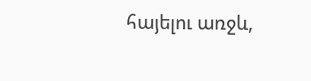հայելու առջև,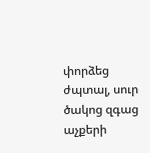փորձեց ժպտալ, սուր ծակոց զգաց աչքերի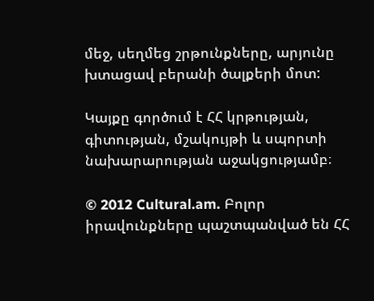մեջ, սեղմեց շրթունքները, արյունը խտացավ բերանի ծալքերի մոտ:

Կայքը գործում է ՀՀ կրթության, գիտության, մշակույթի և սպորտի նախարարության աջակցությամբ։

© 2012 Cultural.am. Բոլոր իրավունքները պաշտպանված են ՀՀ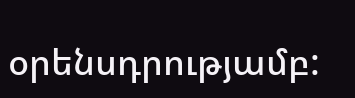օրենսդրությամբ: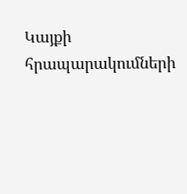Կայքի հրապարակումների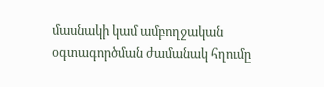մասնակի կամ ամբողջական օգտագործման ժամանակ հղումը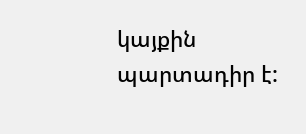կայքին պարտադիր է: